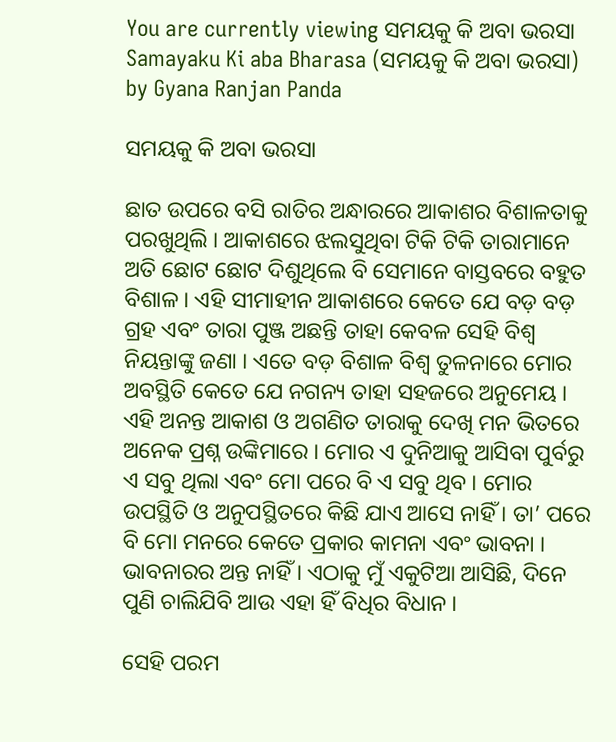You are currently viewing ସମୟକୁ କି ଅବା ଭରସା
Samayaku Ki aba Bharasa (ସମୟକୁ କି ଅବା ଭରସା) by Gyana Ranjan Panda

ସମୟକୁ କି ଅବା ଭରସା

ଛାତ ଉପରେ ବସି ରାତିର ଅନ୍ଧାରରେ ଆକାଶର ବିଶାଳତାକୁ ପରଖୁଥିଲି । ଆକାଶରେ ଝଲସୁଥିବା ଟିକି ଟିକି ତାରାମାନେ ଅତି ଛୋଟ ଛୋଟ ଦିଶୁଥିଲେ ବି ସେମାନେ ବାସ୍ତବରେ ବହୁତ ବିଶାଳ । ଏହି ସୀମାହୀନ ଆକାଶରେ କେତେ ଯେ ବଡ଼ ବଡ଼ ଗ୍ରହ ଏବଂ ତାରା ପୁଞ୍ଜ ଅଛନ୍ତି ତାହା କେବଳ ସେହି ବିଶ୍ୱ ନିୟନ୍ତାଙ୍କୁ ଜଣା । ଏତେ ବଡ଼ ବିଶାଳ ବିଶ୍ୱ ତୁଳନାରେ ମୋର ଅବସ୍ଥିତି କେତେ ଯେ ନଗନ୍ୟ ତାହା ସହଜରେ ଅନୁମେୟ । ଏହି ଅନନ୍ତ ଆକାଶ ଓ ଅଗଣିତ ତାରାକୁ ଦେଖି ମନ ଭିତରେ ଅନେକ ପ୍ରଶ୍ନ ଉଙ୍କିମାରେ । ମୋର ଏ ଦୁନିଆକୁ ଆସିବା ପୁର୍ବରୁ ଏ ସବୁ ଥିଲା ଏବଂ ମୋ ପରେ ବି ଏ ସବୁ ଥିବ । ମୋର ଉପସ୍ଥିତି ଓ ଅନୁପସ୍ଥିତରେ କିଛି ଯାଏ ଆସେ ନାହିଁ । ତା’ ପରେ ବି ମୋ ମନରେ କେତେ ପ୍ରକାର କାମନା ଏବଂ ଭାବନା । ଭାବନାରର ଅନ୍ତ ନାହିଁ । ଏଠାକୁ ମୁଁ ଏକୁଟିଆ ଆସିଛି, ଦିନେ ପୁଣି ଚାଲିଯିବି ଆଉ ଏହା ହିଁ ବିଧିର ବିଧାନ ।

ସେହି ପରମ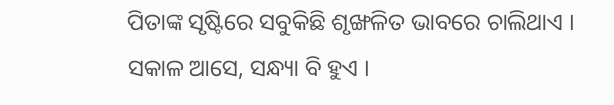ପିତାଙ୍କ ସୃଷ୍ଟିରେ ସବୁକିଛି ଶୃଙ୍ଖଳିତ ଭାବରେ ଚାଲିଥାଏ । ସକାଳ ଆସେ, ସନ୍ଧ୍ୟା ବି ହୁଏ ।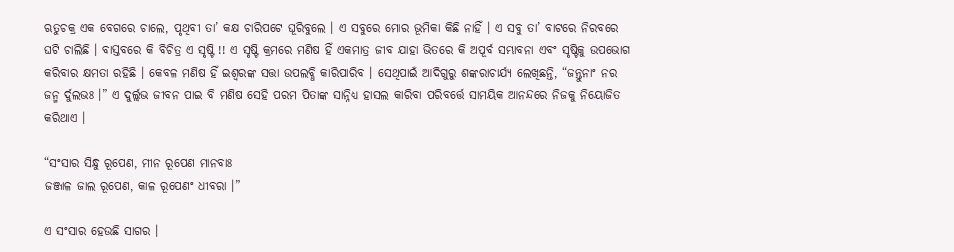ଋତୁଚକ୍ର ଏକ ବେଗରେ ଚାଲେ, ପୃଥିବୀ ତା’ କକ୍ଷ ଚାରିପଟେ ଘୂରିବୁଲେ । ଏ ସବୁରେ ମୋର ଭୂମିକା କିଛି ନାହିଁ । ଏ ସବୁ ତା’ ବାଟରେ ନିରବରେ ଘଟି ଚାଲିଛି । ବାସ୍ତବରେ କି ବିଚିତ୍ର ଏ ସୃଷ୍ଟି !! ଏ ସୃଷ୍ଟି କ୍ରମରେ ମଣିଷ ହିଁ ଏକମାତ୍ର ଜୀବ ଯାହା ଭିତରେ କି ଅପୂର୍ବ ସମ୍ଭାବନା ଏବଂ ସୃଷ୍ଟିକୁ ଉପଭୋଗ କରିବାର କ୍ଷମତା ରହିଛି । କେବଳ ମଣିଷ ହିଁ ଇଶ୍ୱରଙ୍କ ସତ୍ତା ଉପଲବ୍ଧି କାରିପାରିବ । ସେଥିପାଇଁ ଆଦିଗୁରୁ ଶଙ୍କରାଚାର୍ଯ୍ୟ ଲେଖିଛନ୍ତି, “ଜନ୍ତୁନାଂ ନର ଜନ୍ମ ର୍ଦୁଲଭଃ ।” ଏ ଦୁର୍ଲ୍ଲଭ ଜୀବନ ପାଇ ବି ମଣିଷ ସେହି ପରମ ପିତାଙ୍କ ସାନ୍ନିଧ୍ୟ ହାସଲ କାରିବା ପରିବର୍ତ୍ତେ ସାମୟିକ ଆନନ୍ଦରେ ନିଜକୁ ନିୟୋଜିତ କରିଥାଏ ।

“ସଂସାର ସିନ୍ଧୁ ରୂପେଣ, ମୀନ ରୂପେଣ ମାନବାଃ
ଜଞ୍ଜାଳ ଜାଲ ରୂପେଣ, କାଳ ରୂପେଣଂ ଧୀବରା ।”

ଏ ସଂସାର ହେଉଛି ସାଗର ।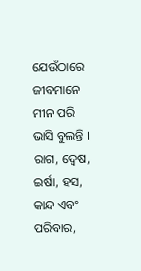ଯେଉଁଠାରେ ଜୀବମାନେ ମୀନ ପରି ଭାସି ବୁଲନ୍ତି । ରାଗ, ଦ୍ୱେଷ, ଇର୍ଷା, ହସ, କାନ୍ଦ ଏବଂ ପରିବାର,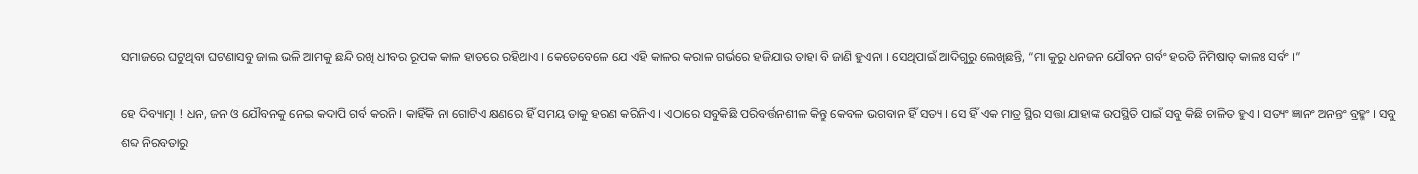ସମାଜରେ ଘଟୁଥିବା ଘଟଣାସବୁ ଜାଲ ଭଳି ଆମକୁ ଛନ୍ଦି ରଖି ଧୀବର ରୂପକ କାଳ ହାତରେ ରହିଥାଏ । କେତେବେଳେ ଯେ ଏହି କାଳର କରାଳ ଗର୍ଭରେ ହଜିଯାଉ ତାହା ବି ଜାଣି ହୁଏନା । ସେଥିପାଇଁ ଆଦିଗୁରୁ ଲେଖିଛନ୍ତି, “ମା କୁରୁ ଧନଜନ ଯୌବନ ଗର୍ବଂ ହରତି ନିମିଷାତ୍ କାଳଃ ସର୍ବଂ ।”

ହେ ଦିବ୍ୟାତ୍ମା ! ଧନ, ଜନ ଓ ଯୌବନକୁ ନେଇ କଦାପି ଗର୍ବ କରନି । କାହିଁକି ନା ଗୋଟିଏ କ୍ଷଣରେ ହିଁ ସମୟ ତାକୁ ହରଣ କରିନିଏ । ଏଠାରେ ସବୁକିଛି ପରିବର୍ତ୍ତନଶୀଳ କିନ୍ତୁ କେବଳ ଭଗବାନ ହିଁ ସତ୍ୟ । ସେ ହିଁ ଏକ ମାତ୍ର ସ୍ଥିର ସତ୍ତା ଯାହାଙ୍କ ଉପସ୍ଥିତି ପାଇଁ ସବୁ କିଛି ଚାଳିତ ହୁଏ । ସତ୍ୟଂ ଜ୍ଞାନଂ ଅନନ୍ତଂ ବ୍ରହ୍ମଂ । ସବୁ ଶବ୍ଦ ନିରବତାରୁ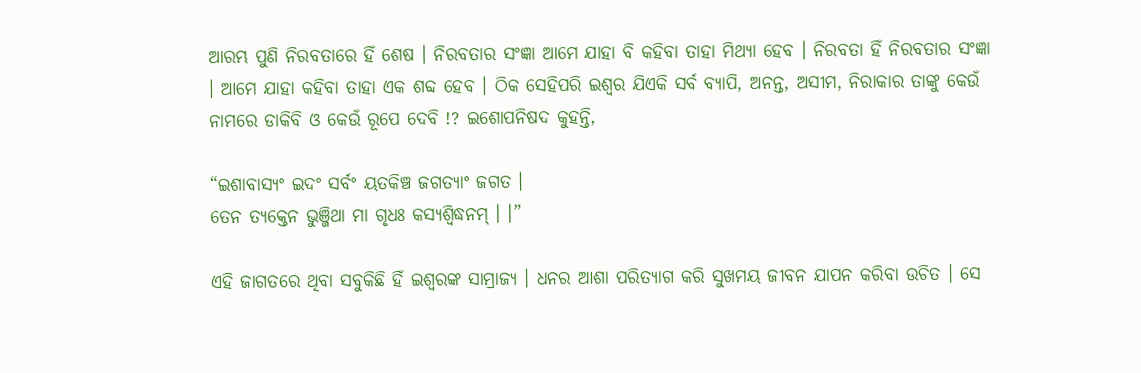ଆରମ୍ଭ ପୁଣି ନିରବତାରେ ହିଁ ଶେଷ । ନିରବତାର ସଂଜ୍ଞା ଆମେ ଯାହା ବି କହିବା ତାହା ମିଥ୍ୟା ହେବ । ନିରବତା ହିଁ ନିରବତାର ସଂଜ୍ଞା । ଆମେ ଯାହା କହିବା ତାହା ଏକ ଶବ୍ଦ ହେବ । ଠିକ ସେହିପରି ଇଶ୍ୱର ଯିଏକି ସର୍ବ ବ୍ୟାପି, ଅନନ୍ତ, ଅସୀମ, ନିରାକାର ତାଙ୍କୁ କେଉଁ ନାମରେ ଡାକିବି ଓ କେଉଁ ରୂପେ ଦେବି !? ଇଶୋପନିଷଦ କୁହନ୍ତି,

“ଇଶାବାସ୍ୟଂ ଇଦଂ ସର୍ବଂ ୟତକିଞ୍ଚ ଜଗତ୍ୟାଂ ଜଗତ ।
ତେନ ତ୍ୟକ୍ତେନ ଭୁଞ୍ଜିଥା ମା ଗୃଧଃ କସ୍ୟଶ୍ୱିଦ୍ଧନମ୍ । ।”

ଏହି ଜାଗତରେ ଥିବା ସବୁକିଛି ହିଁ ଇଶ୍ୱରଙ୍କ ସାମ୍ରାଜ୍ୟ । ଧନର ଆଶା ପରିତ୍ୟାଗ କରି ସୁଖମୟ ଜୀବନ ଯାପନ କରିବା ଉଚିତ । ସେ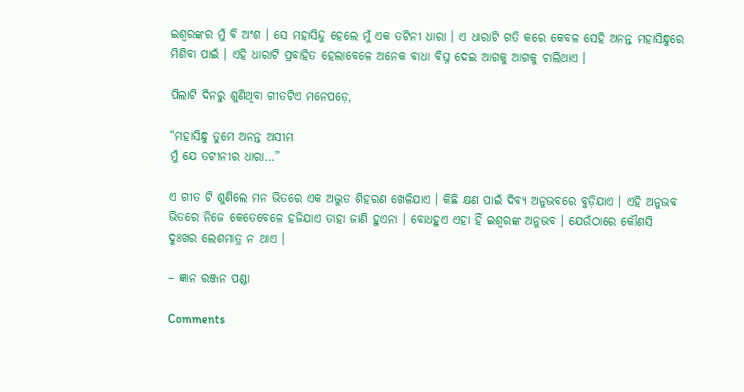ଇଶ୍ୱରଙ୍କର ମୁଁ ବି ଅଂଶ । ସେ ମହାସିନ୍ଦୁ ହେଲେ ମୁଁ ଏକ ତଟିନୀ ଧାରା । ଏ ଧାରାଟି ଗତି କରେ କେବଳ ସେହି ଅନନ୍ତ ମହାସିନ୍ଧୁରେ ମିଶିବା ପାଇଁ । ଏହି ଧାରାଟି ପ୍ରବାହିତ ହେଲାବେଳେ ଅନେକ ବାଧା ବିଘ୍ନ ଦେଇ ଆଗକୁ ଆଗକୁ ଚାଲିଥାଏ ।

ପିଲାଟି ଦିନରୁ ଶୁଣିଥିବା ଗୀତଟିଏ ମନେପଡ଼େ,

“ମହାସିନ୍ଧୁ ତୁମେ ଅନନ୍ତ ଅସୀମ
ମୁଁ ଯେ ତଟୀନୀର ଧାରା…”

ଏ ଗୀତ ଟି ଶୁଣିଲେ ମନ ଭିତରେ ଏକ ଅଦ୍ଭୁତ ଶିହରଣ ଖେଳିଯାଏ । କିଛି କ୍ଷଣ ପାଇଁ ଦିବ୍ୟ ଅନୁଭବରେ ବୁଡ଼ିଯାଏ । ଏହି ଅନୁଭବ ଭିତରେ ନିଜେ କେତେବେଳେ ହଜିଯାଏ ତାହା ଜାଣି ହୁଏନା । ବୋଧହୁଏ ଏହା ହିଁ ଇଶ୍ୱରଙ୍କ ଅନୁଭବ । ଯେଉଁଠାରେ କୌଣସି ଦୁଃଖର ଲେଶମାତ୍ର ନ ଥାଏ ।

– ଜ୍ଞାନ ରଞ୍ଜନ ପଣ୍ଡା

Comments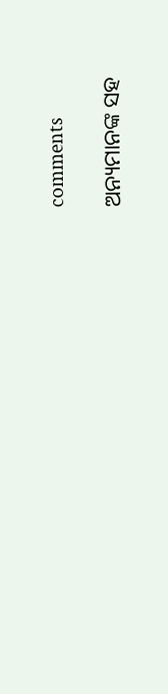comments

ଅନ୍ୟମାନଙ୍କ ସହ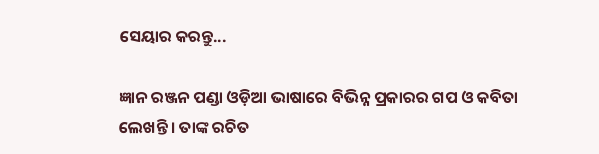ସେୟାର କରନ୍ତୁ...

ଜ୍ଞାନ ରଞ୍ଜନ ପଣ୍ଡା ଓଡ଼ିଆ ଭାଷାରେ ବିଭିନ୍ନ ପ୍ରକାରର ଗପ ଓ କବିତା ଲେଖନ୍ତି । ତାଙ୍କ ରଚିତ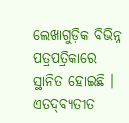ଲେଖାଗୁଡ଼ିକ ବିଭିନ୍ନ ପତ୍ରପତ୍ରିକାରେ ସ୍ଥାନିତ ହୋଇଛି । ଏତଦ୍‌ବ୍ୟତୀତ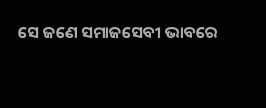ସେ ଜଣେ ସମାଜସେବୀ ଭାବରେ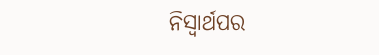ନିସ୍ୱାର୍ଥପର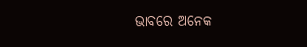ଭାବରେ ଅନେକ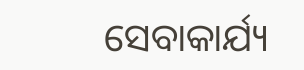ସେବାକାର୍ଯ୍ୟ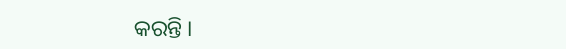କରନ୍ତି ।